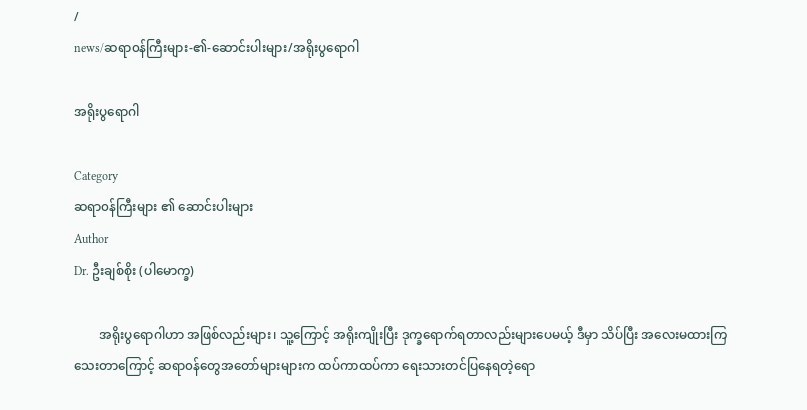/
news/ဆရာ၀န်ကြီးများ-၏-ဆောင်းပါးများ/အရိုးပွရောဂါ

အရိုးပွရောဂါ

Category
ဆရာ၀န်ကြီးများ ၏ ဆောင်းပါးများ
Author
Dr. ဦးချစ်စိုး (ပါမောက္ခ)

        အရိုးပွရောဂါဟာ အဖြစ်လည်းများ၊ သူ့ကြောင့် အရိုးကျိုးပြီး ဒုက္ခရောက်ရတာလည်းများပေမယ့် ဒီမှာ သိပ်ပြီး အလေးမထားကြသေးတာကြောင့် ဆရာ၀န်တွေအတော်များများက ထပ်ကာထပ်ကာ ရေးသားတင်ပြနေရတဲ့ရော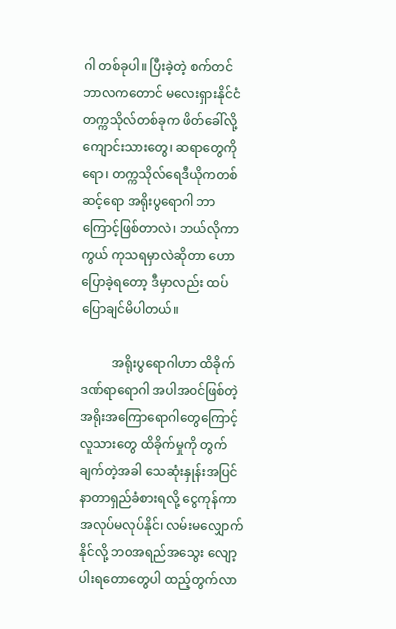ဂါ တစ်ခုပါ။ ပြီးခဲ့တဲ့ စက်တင်ဘာလကတောင် မလေးရှားနိုင်ငံတက္ကသိုလ်တစ်ခုက ဖိတ်ခေါ်လို့ကျောင်းသားတွေ၊ ဆရာတွေကိုရော၊ တက္ကသိုလ်ရေဒီယိုကတစ်ဆင့်ရော အရိုးပွရောဂါ ဘာကြောင့်ဖြစ်တာလဲ၊ ဘယ်လိုကာကွယ် ကုသရမှာလဲဆိုတာ ဟောပြောခဲ့ရတော့ ဒီမှာလည်း ထပ်ပြောချင်မိပါတယ်။

          အရိုးပွရောဂါဟာ ထိခိုက်ဒဏ်ရာရောဂါ အပါအ၀င်ဖြစ်တဲ့ အရိုးအကြောရောဂါတွေကြောင့် လူသားတွေ ထိခိုက်မှုကို တွက်ချက်တဲ့အခါ သေဆုံးနှုန်းအပြင် နာတာရှည်ခံစားရလို့ ငွေကုန်ကာ အလုပ်မလုပ်နိုင်၊ လမ်းမလျှောက်နိုင်လို့ ဘ၀အရည်အသွေး လျော့ပါးရတောတွေပါ ထည့်တွက်လာ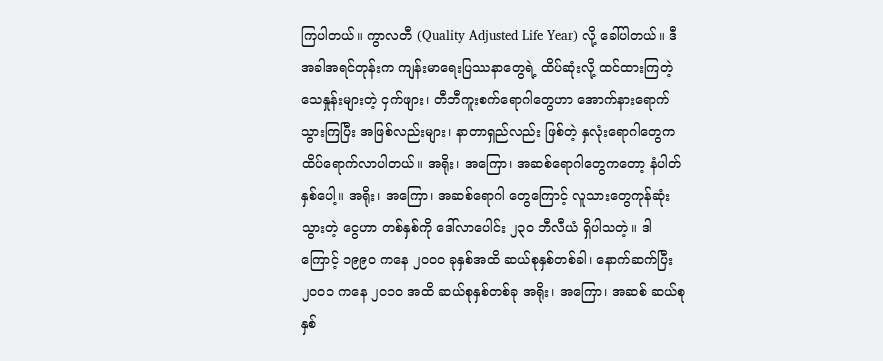ကြပါတယ်။ ကွာလတီ (Quality Adjusted Life Year) လို့ ခေါ်ပါတယ်။ ဒီအခါအရင်တုန်းက ကျန်းမာရေးပြဿနာတွေရဲ့ ထိပ်ဆုံးလို့ ထင်ထားကြတဲ့ သေနှုန်းများတဲ့ ငှက်ဖျား၊ တီဘီကူးစက်ရောဂါတွေဟာ အောက်နားရောက်သွားကြပြီး အဖြစ်လည်းများ၊ နာတာရှည်လည်း ဖြစ်တဲ့ နှလုံးရောဂါတွေက ထိပ်ရောက်လာပါတယ်။ အရိုး၊ အကြော၊ အဆစ်ရောဂါတွေကတော့ နံပါတ် နှစ်ပေါ့။ အရိုး၊ အကြော၊ အဆစ်ရောဂါ တွေကြောင့် လူသားတွေကုန်ဆုံးသွားတဲ့ ငွေဟာ တစ်နှစ်ကို ဒေါ်လာပေါင်း ၂၃၀ ဘီလီယံ ရှိပါသတဲ့။ ဒါကြောင့် ၁၉၉၀ ကနေ ၂၀၀၀ ခုနှစ်အထိ ဆယ်စုနှစ်တစ်ခါ၊ နောက်ဆက်ပြီး ၂၀၀၁ ကနေ ၂၀၁၀ အထိ ဆယ်စုနှစ်တစ်ခု အရိုး၊ အကြော၊ အဆစ် ဆယ်စုနှစ်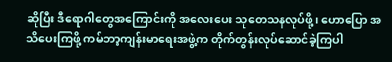ဆိုပြီး ဒီရောဂါတွေအကြောင်းကို အလေးပေး သုတေသနလုပ်ဖို့၊ ဟောပြော အသိပေးကြဖို့ ကမ်ဘာ့ကျန်းမာရေးအဖွဲ့က တိုက်တွန်းလုပ်ဆောင်ခဲ့ကြပါ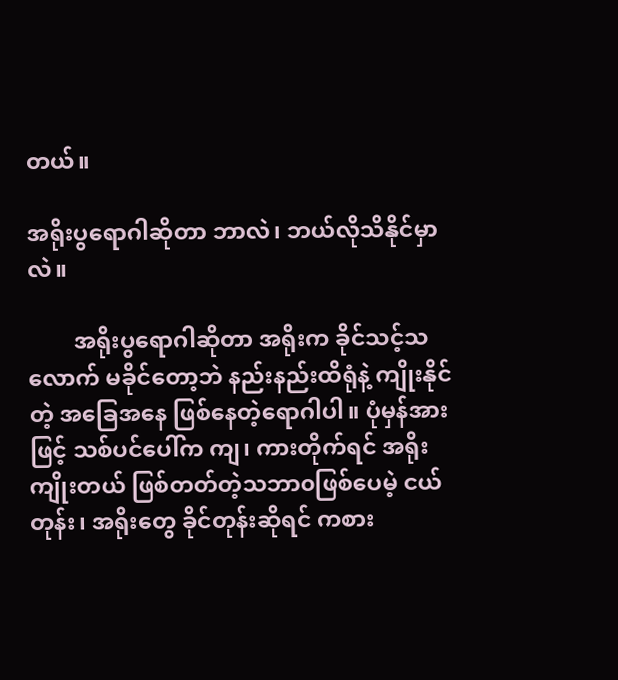တယ်။

အရိုးပွရောဂါဆိုတာ ဘာလဲ၊ ဘယ်လိုသိနိုင်မှာလဲ။

        အရိုးပွရောဂါဆိုတာ အရိုးက ခိုင်သင့်သလောက် မခိုင်တော့ဘဲ နည်းနည်းထိရုံနဲ့ ကျိုးနိုင်တဲ့ အခြေအနေ ဖြစ်နေတဲ့ရောဂါပါ။ ပုံမှန်အားဖြင့် သစ်ပင်ပေါ်က ကျ၊ ကားတိုက်ရင် အရိုးကျိုးတယ် ဖြစ်တတ်တဲ့သဘာ၀ဖြစ်ပေမဲ့ ငယ်တုန်း၊ အရိုးတွေ ခိုင်တုန်းဆိုရင် ကစား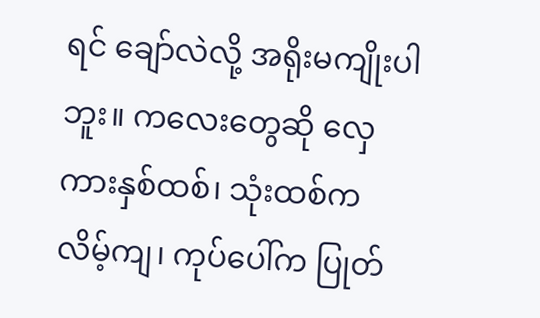ရင် ချော်လဲလို့ အရိုးမကျိုးပါဘူး။ ကလေးတွေဆို လှေကားနှစ်ထစ်၊ သုံးထစ်က လိမ့်ကျ၊ ကုပ်ပေါ်က ပြုတ်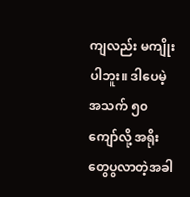ကျလည်း မကျိုးပါဘူး။ ဒါပေမဲ့ အသက် ၅၀ ကျော်လို့ အရိုးတွေပွလာတဲ့အခါ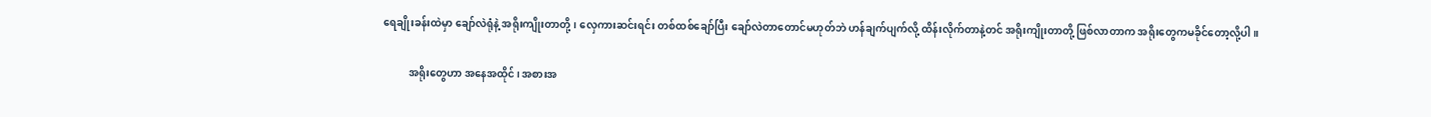ရေချိုးခန်းထဲမှာ ချော်လဲရုံနဲ့ အရိုးကျိုးတာတို့၊ လှေကားဆင်းရင်း တစ်ထစ်ချော်ပြီး ချော်လဲတာတောင်မဟုတ်ဘဲ ဟန်ချက်ပျက်လို့ ထိန်းလိုက်တာနဲ့တင် အရိုးကျိုးတာတို့ ဖြစ်လာတာက အရိုးတွေကမခိုင်တော့လို့ပါ။

          အရိုးတွေဟာ အနေအထိုင်၊ အစားအ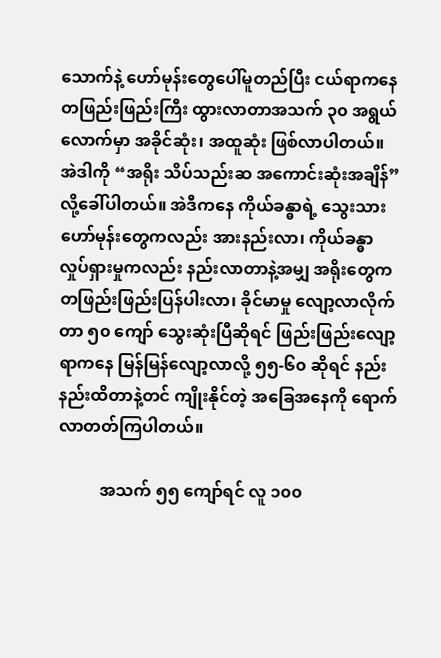သောက်နဲ့ ဟော်မုန်းတွေပေါ်မူတည်ပြီး ငယ်ရာကနေ တဖြည်းဖြည်းကြီး ထွားလာတာအသက် ၃၀ အရွယ်လောက်မှာ အခိုင်ဆုံး၊ အထူဆုံး ဖြစ်လာပါတယ်။ အဲဒါကို “အရိုး သိပ်သည်းဆ အကောင်းဆုံးအချိန်” လို့ခေါ်ပါတယ်။ အဲဒီကနေ ကိုယ်ခန္ဓာရဲ့ သွေးသားဟော်မုန်းတွေကလည်း အားနည်းလာ၊ ကိုယ်ခန္ဓာလှုပ်ရှားမှုကလည်း နည်းလာတာနဲ့အမျှ အရိုးတွေက တဖြည်းဖြည်းပြန်ပါးလာ၊ ခိုင်မာမှု လျော့လာလိုက်တာ ၅၀ ကျော် သွေးဆုံးပြီဆိုရင် ဖြည်းဖြည်းလျော့ရာကနေ မြန်မြန်လျော့လာလို့ ၅၅-၆၀ ဆိုရင် နည်းနည်းထိတာနဲ့တင် ကျိုးနိုင်တဲ့ အခြေအနေကို ရောက်လာတတ်ကြပါတယ်။

          အသက် ၅၅ ကျော်ရင် လူ ၁၀၀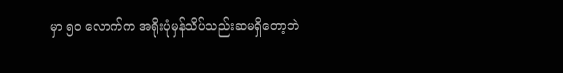မှာ ၅၀ လောက်က အရိုးပုံမှန်သိပ်သည်းဆမရှိတော့ဘဲ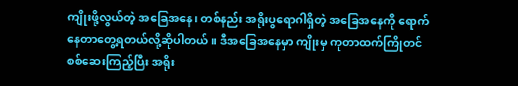ကျိုးဖို့လွယ်တဲ့ အခြေအနေ၊ တစ်နည်း အရိုးပွရောဂါရှိတဲ့ အခြေအနေကို ရောက်နေတာတွေ့ရတယ်လို့ဆိုပါတယ်။ ဒီအခြေအနေမှာ ကျိုးမှ ကုတာထက်ကြိုတင်စစ်ဆေးကြည့်ပြီး အရိုး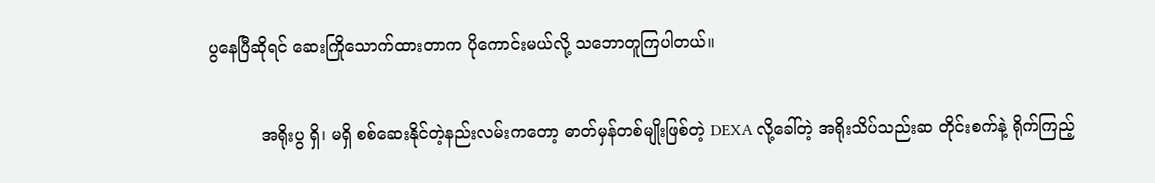ပွနေပြီဆိုရင် ဆေးကြိုသောက်ထားတာက ပိုကောင်းမယ်လို့ သဘောတူကြပါတယ်။

          အရိုးပွ ရှိ၊ မရှိ စစ်ဆေးနိုင်တဲ့နည်းလမ်းကတော့ ဓာတ်မှန်တစ်မျိုးဖြစ်တဲ့ DEXA လို့ခေါ်တဲ့ အရိုးသိပ်သည်းဆ တိုင်းစက်နဲ့ ရိုက်ကြည့်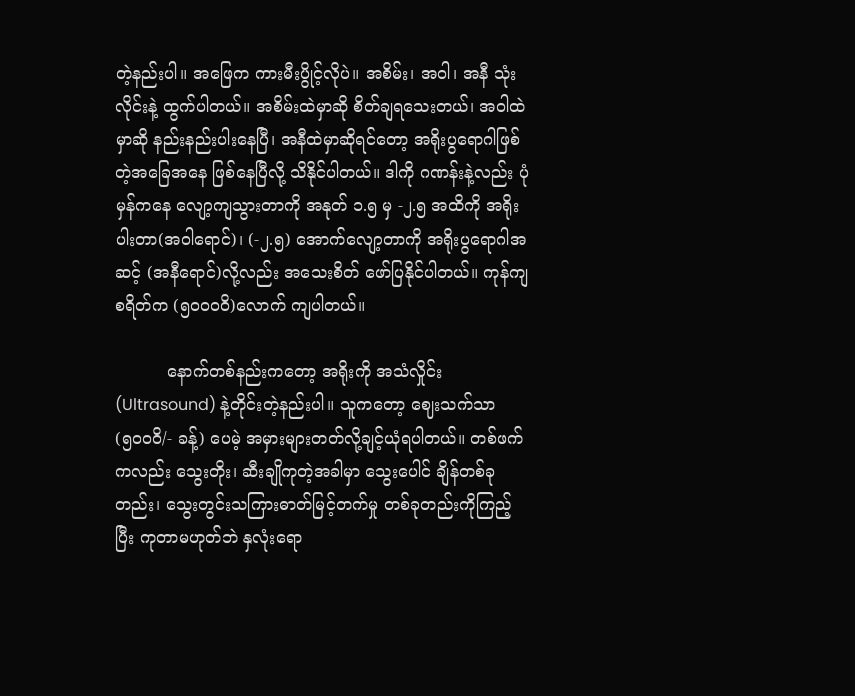တဲ့နည်းပါ။ အဖြေက ကားမီးပွိုင့်လိုပဲ။ အစိမ်း၊ အဝါ၊ အနီ သုံးလိုင်းနဲ့ ထွက်ပါတယ်။ အစိမ်းထဲမှာဆို စိတ်ချရသေးတယ်၊ အဝါထဲမှာဆို နည်းနည်းပါးနေပြီ၊ အနီထဲမှာဆိုရင်တော့ အရိုးပွရောဂါဖြစ်တဲ့အခြေအနေ ဖြစ်နေပြီလို့ သိနိုင်ပါတယ်။ ဒါကို ဂဏန်းနဲ့လည်း ပုံမှန်ကနေ လျော့ကျသွားတာကို အနုတ် ၁.၅ မှ -၂.၅ အထိကို အရိုးပါးတာ(အဝါရောင်)၊ (-၂.၅) အောက်လျော့တာကို အရိုးပွရောဂါအဆင့် (အနီရောင်)လို့လည်း အသေးစိတ် ဖော်ပြနိုင်ပါတယ်။ ကုန်ကျစရိတ်က (၅၀၀၀၀ိ)လောက် ကျပါတယ်။

          နောက်တစ်နည်းကတော့ အရိုးကို အသံလှိုင်း (Ultrasound) နဲ့တိုင်းတဲ့နည်းပါ။ သူကတော့ ဈေးသက်သာ(၅၀၀၀ိ/- ခန့်) ပေမဲ့ အမှားများတတ်လို့ချင့်ယုံရပါတယ်။ တစ်ဖက်ကလည်း သွေးတိုး၊ ဆီးချိုကုတဲ့အခါမှာ သွေးပေါင် ချိန်တစ်ခုတည်း၊ သွေးတွင်းသကြားဓာတ်မြင့်တက်မှု တစ်ခုတည်းကိုကြည့်ပြီး ကုတာမဟုတ်ဘဲ နှလုံးရော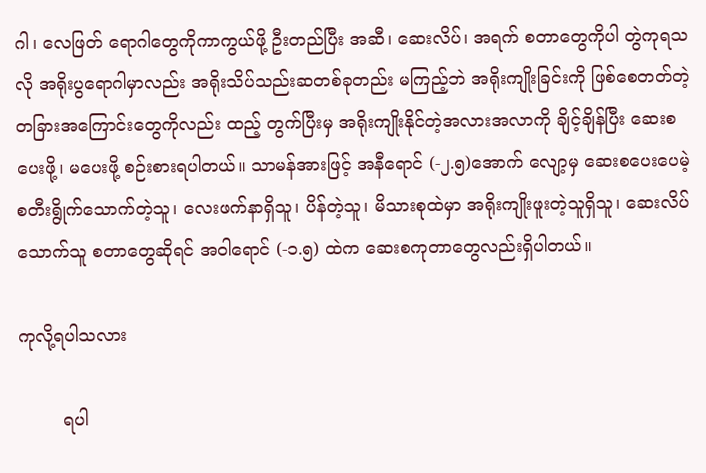ဂါ၊ လေဖြတ် ရောဂါတွေကိုကာကွယ်ဖို့ ဦးတည်ပြီး အဆီ၊ ဆေးလိပ်၊ အရက် စတာတွေကိုပါ တွဲကုရသလို အရိုးပွရောဂါမှာလည်း အရိုးသိပ်သည်းဆတစ်ခုတည်း မကြည့်ဘဲ အရိုးကျိုးခြင်းကို ဖြစ်စေတတ်တဲ့ တခြားအကြောင်းတွေကိုလည်း ထည့် တွက်ပြီးမှ အရိုးကျိုးနိုင်တဲ့အလားအလာကို ချိင့်ချိန်ပြီး ဆေးစပေးဖို့၊ မပေးဖို့ စဉ်းစားရပါတယ်။ သာမန်အားဖြင့် အနီရောင် (-၂.၅)အောက် လျော့မှ ဆေးစပေးပေမဲ့ စတီးရွိုက်သောက်တဲ့သူ၊ လေးဖက်နာရှိသူ၊ ပိန်တဲ့သူ၊ မိသားစုထဲမှာ အရိုးကျိုးဖူးတဲ့သူရှိသူ၊ ဆေးလိပ်သောက်သူ စတာတွေဆိုရင် အဝါရောင် (-၁.၅) ထဲက ဆေးစကုတာတွေလည်းရှိပါတယ်။

ကုလို့ရပါသလား

        ရပါ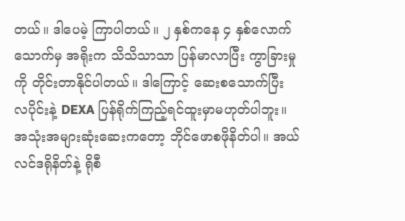တယ်။ ဒါပေမဲ့ ကြာပါတယ်။ ၂ နှစ်ကနေ ၄ နှစ်လောက်သောက်မှ အရိုးက သိသိသာသာ ပြန်မာလာပြီး ကွာခြားမှုကို တိုင်းတာနိုင်ပါတယ်။ ဒါကြောင့် ဆေးစသောက်ပြီး လပိုင်းနဲ့ DEXA ပြန်ရိုက်ကြည့်ရင်ထူးမှာမဟုတ်ပါဘူး။ အသုံးအများဆုံးဆေးကတော့ ဘိုင်ဖောစဖိုနိတ်ပါ။ အယ်လင်ဒရိုနိတ်နဲ့ ရိုစီ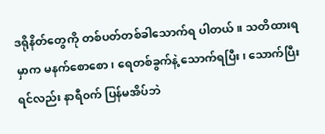ဒရိုနိတ်တွေကို တစ်ပတ်တစ်ခါသောက်ရ ပါတယ်။ သတိထားရမှာက မနက်စောစော၊ ရေတစ်ခွက်နဲ့ သောက်ရပြီး၊ သောက်ပြီးရင်လည်း နာရီ၀က် ပြန်မအိပ်ဘဲ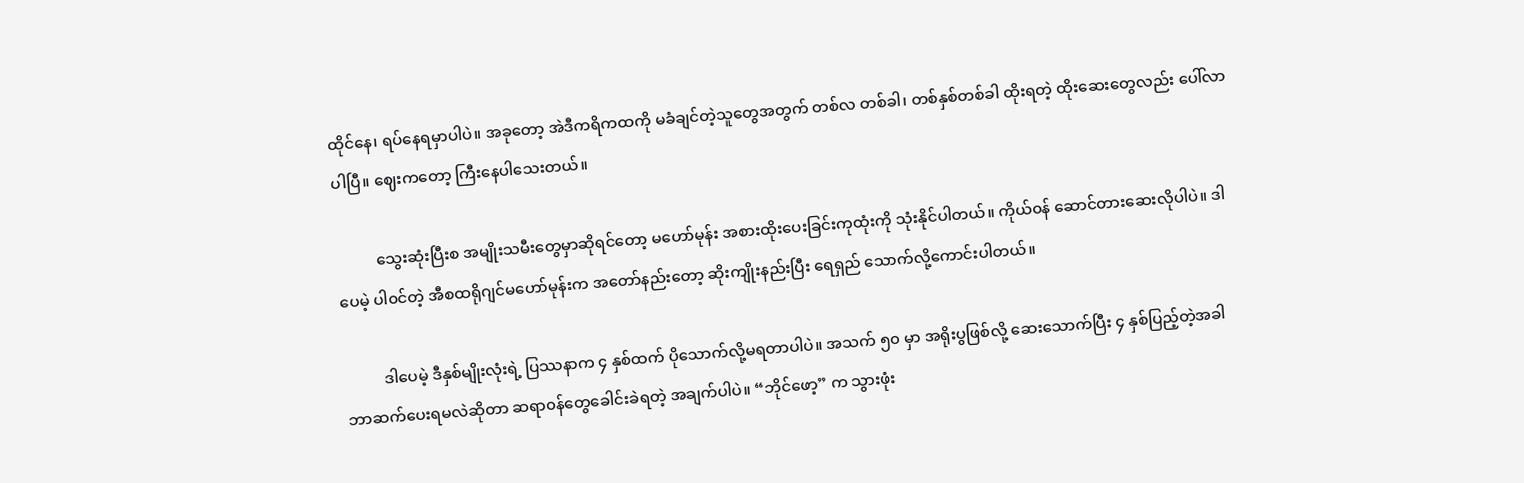ထိုင်နေ၊ ရပ်နေရမှာပါပဲ။ အခုတော့ အဲဒီကရိကထကို မခံချင်တဲ့သူတွေအတွက် တစ်လ တစ်ခါ၊ တစ်နှစ်တစ်ခါ ထိုးရတဲ့ ထိုးဆေးတွေလည်း ပေါ်လာပါပြီ။ ဈေးကတော့ ကြီးနေပါသေးတယ်။

          သွေးဆုံးပြီးစ အမျိုးသမီးတွေမှာဆိုရင်တော့ မဟော်မုန်း အစားထိုးပေးခြင်းကုထုံးကို သုံးနိုင်ပါတယ်။ ကိုယ်၀န် ဆောင်တားဆေးလိုပါပဲ။ ဒါပေမဲ့ ပါ၀င်တဲ့ အီစထရိုဂျင်မဟော်မုန်းက အတော်နည်းတော့ ဆိုးကျိုးနည်းပြီး ရေရှည် သောက်လို့ကောင်းပါတယ်။

          ဒါပေမဲ့ ဒီနှစ်မျိုးလုံးရဲ့ ပြဿနာက ၄ နှစ်ထက် ပိုသောက်လို့မရတာပါပဲ။ အသက် ၅၀ မှာ အရိုးပွဖြစ်လို့ ဆေးသောက်ပြီး ၄ နှစ်ပြည့်တဲ့အခါ ဘာဆက်ပေးရမလဲဆိုတာ ဆရာ၀န်တွေခေါင်းခဲရတဲ့ အချက်ပါပဲ။ “ဘိုင်ဖော့” က သွားဖုံး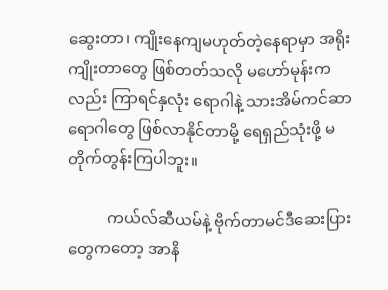ဆွေးတာ၊ ကျိုးနေကျမဟုတ်တဲ့နေရာမှာ အရိုးကျိုးတာတွေ ဖြစ်တတ်သလို မဟော်မုန်းကလည်း ကြာရင်နှလုံး ရောဂါနဲ့ သားအိမ်ကင်ဆာရောဂါတွေ ဖြစ်လာနိုင်တာမို့ ရေရှည်သုံးဖို့ မတိုက်တွန်းကြပါဘူး။

          ကယ်လ်ဆီယမ်နဲ့ ဗိုက်တာမင်ဒီဆေးပြားတွေကတော့ အာနိ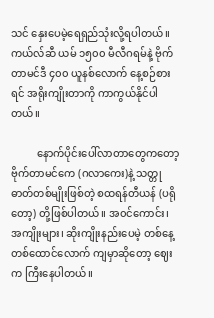သင် နှေးပေမဲ့ရေရှည်သုံးလို့ရပါတယ်။ ကယ်လ်ဆီ ယမ် ၁၅၀၀ မီလီဂရမ်နဲ့ ဗိုက်တာမင်ဒီ ၄၀၀ ယူနစ်လောက် နေ့စဉ်စားရင် အရိုးကျိုးတာကို ကာကွယ်နိုင်ပါတယ်။

          နောက်ပိုင်းပေါ်လာတာတွေကတော့ ဗိုက်တာမင်ကေ (ဂလာကေး)နဲ့ သတ္တုဓာတ်တစ်မျိုးဖြစ်တဲ့ စထရန်တီယန် (ပရိုတော့) တို့ဖြစ်ပါတယ်။ အ၀င်ကောင်း၊ အကျိုးများ၊ ဆိုးကျိုးနည်းပေမဲ့ တစ်နေ့ တစ်ထောင်လောက် ကျမှာဆိုတော့ ဈေးက ကြီးနေပါတယ်။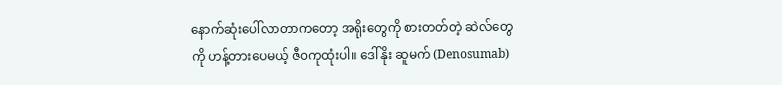နောက်ဆုံးပေါ်လာတာကတော့ အရိုးတွေကို စားတတ်တဲ့ ဆဲလ်တွေကို ဟန့်တားပေမယ့် ဇီ၀ကုထုံးပါ။ ဒေါ်နိုး ဆူမက် (Denosumab)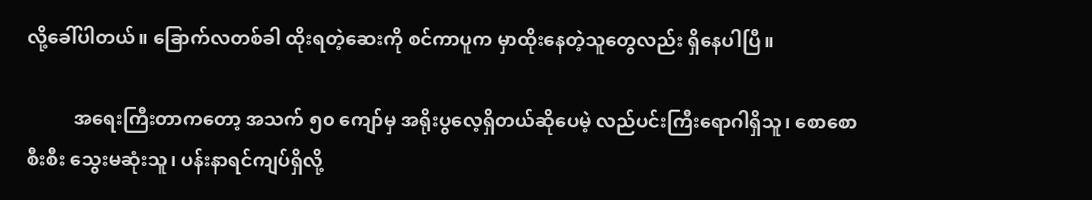လို့ခေါ်ပါတယ်။ ခြောက်လတစ်ခါ ထိုးရတဲ့ဆေးကို စင်ကာပူက မှာထိုးနေတဲ့သူတွေလည်း ရှိနေပါပြီ။

          အရေးကြီးတာကတော့ အသက် ၅၀ ကျော်မှ အရိုးပွလေ့ရှိတယ်ဆိုပေမဲ့ လည်ပင်းကြီးရောဂါရှိသူ၊ စောစော စီးစီး သွေးမဆုံးသူ၊ ပန်းနာရင်ကျပ်ရှိလို့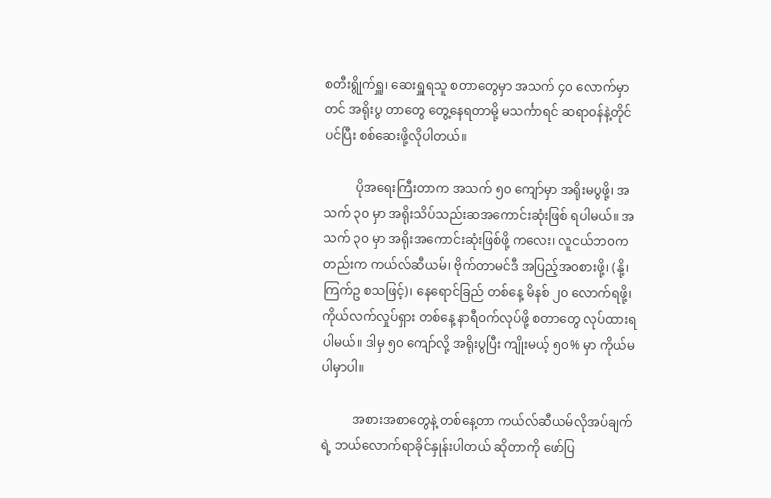စတီးရွိုက်ရှူ၊ ဆေးရှူရသူ စတာတွေမှာ အသက် ၄၀ လောက်မှာတင် အရိုးပွ တာတွေ တွေ့နေရတာမို့ မသင်္ကာရင် ဆရာ၀န်နဲ့တိုင်ပင်ပြီး စစ်ဆေးဖို့လိုပါတယ်။

          ပိုအရေးကြီးတာက အသက် ၅၀ ကျော်မှာ အရိုးမပွဖို့၊ အသက် ၃၀ မှာ အရိုးသိပ်သည်းဆအကောင်းဆုံးဖြစ် ရပါမယ်။ အသက် ၃၀ မှာ အရိုးအကောင်းဆုံးဖြစ်ဖို့ ကလေး၊ လူငယ်ဘ၀ကတည်းက ကယ်လ်ဆီယမ်၊ ဗိုက်တာမင်ဒီ အပြည့်အ၀စားဖို့၊ (နို့၊ ကြက်ဥ စသဖြင့်)၊ နေရောင်ခြည် တစ်နေ့ မိနစ် ၂၀ လောက်ရဖို့၊ ကိုယ်လက်လှုပ်ရှား တစ်နေ့ နာရီ၀က်လုပ်ဖို့ စတာတွေ လုပ်ထားရပါမယ်။ ဒါမှ ၅၀ ကျော်လို့ အရိုးပွပြီး ကျိုးမယ့် ၅၀% မှာ ကိုယ်မပါမှာပါ။

          အစားအစာတွေနဲ့ တစ်နေ့တာ ကယ်လ်ဆီယမ်လိုအပ်ချက်ရဲ့ ဘယ်လောက်ရာခိုင်နှုန်းပါတယ် ဆိုတာကို ဖော်ပြ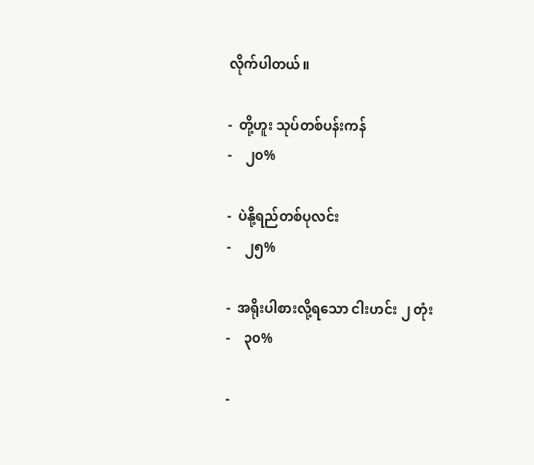လိုက်ပါတယ်။

-  တို့ဟူး သုပ်တစ်ပန်းကန်                                   -    ၂၀%

-  ပဲနို့ရည်တစ်ပုလင်း                                          -    ၂၅%

-  အရိုးပါစားလို့ရသော ငါးဟင်း ၂ တုံး                      -    ၃၀%

-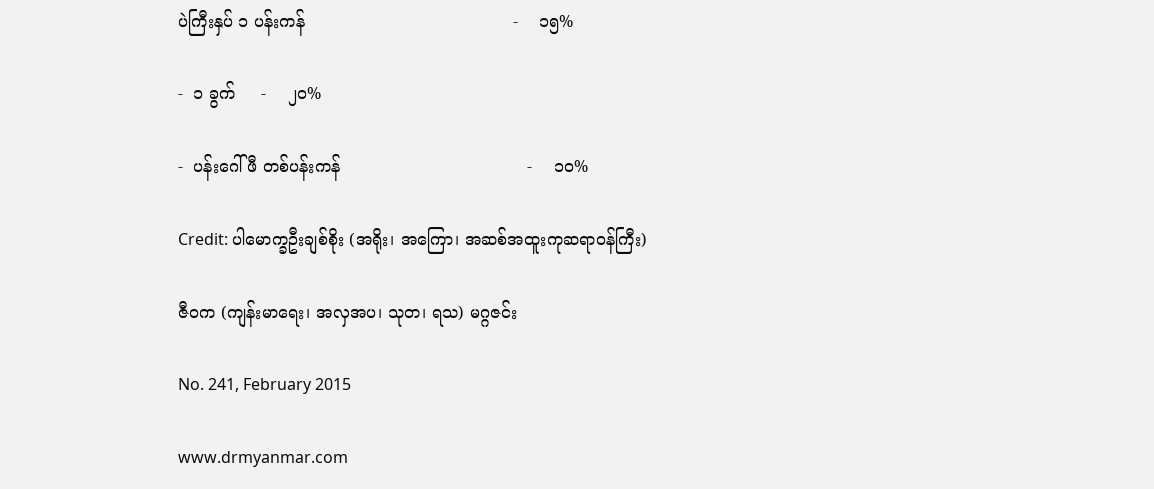ပဲကြီးနှပ် ၁ ပန်းကန်                                        -    ၁၅%

-  ၁ ခွက်     -    ၂၀%

-  ပန်းဂေါ်ဖီ တစ်ပန်းကန်                                    -    ၁၀%

Credit: ပါမောက္ခဦးချစ်စိုး (အရိုး၊ အကြော၊ အဆစ်အထူးကုဆရာ၀န်ကြီး)

ဇီ၀က (ကျန်းမာရေး၊ အလှအပ၊ သုတ၊ ရသ) မဂ္ဂဇင်း

No. 241, February 2015

www.drmyanmar.com